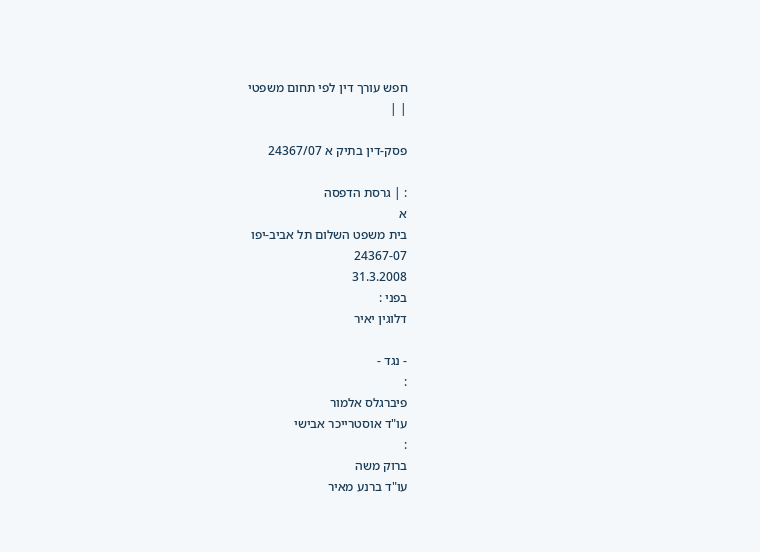חפש עורך דין לפי תחום משפטי
| |

פסק-דין בתיק א 24367/07

: | גרסת הדפסה
א
בית משפט השלום תל אביב-יפו
24367-07
31.3.2008
בפני :
דלוגין יאיר

- נגד -
:
פיברגלס אלמור
עו"ד אוסטרייכר אבישי
:
ברוק משה
עו"ד ברנע מאיר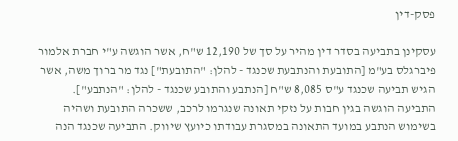פסק-דין

עסקינן בתביעה בסדר דין מהיר על סך של 12,190 ש"ח, אשר הוגשה ע"י חברת אלמור פיברגלס בע"מ [התובעת והנתבעת שכנגד - להלן: "התובעת"] נגד מר ברוך משה, אשר הגיש תביעה שכנגד ע"ס 8,085 ש"ח [הנתבע והתובע שכנגד - להלן: "הנתבע"]. התביעה הוגשה בגין חבות על נזקי תאונה שנגרמו לרכב, ששכרה התובעת ושהיה בשימוש הנתבע במועד התאונה במסגרת עבודתו כיועץ שיווק. התביעה שכנגד הנה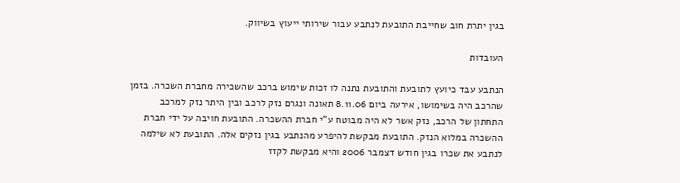בגין יתרת חוב שחייבת התובעת לנתבע עבור שירותי ייעוץ בשיווק.

העובדות

הנתבע עבד כיועץ לתובעת והתובעת נתנה לו זכות שימוש ברכב שהשכירה מחברת השכרה. בזמן שהרכב היה בשימושו, אירעה ביום 8.11.06 תאונה ונגרם נזק לרכב ובין היתר נזק למרכב התחתון של הרכב, נזק אשר לא היה מבוטח ע"י חברת ההשכרה. התובעת חויבה על ידי חברת ההשכרה במלוא הנזק. התובעת מבקשת להיפרע מהנתבע בגין נזקים אלה. התובעת לא שילמה לנתבע את שכרו בגין חודש דצמבר 2006 והיא מבקשת לקזז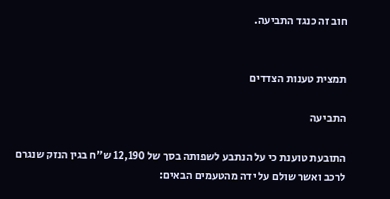חוב זה כנגד התביעה.


תמצית טענות הצדדים

התביעה

התובעת טוענת כי על הנתבע לשפותה בסך של 12,190 ש"ח בגין הנזק שנגרם לרכב ואשר שולם על ידה מהטעמים הבאים: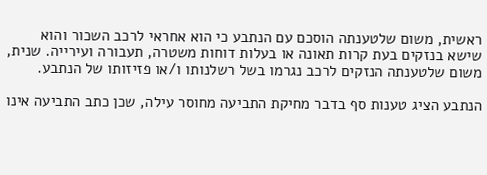ראשית, משום שלטענתה הוסכם עם הנתבע כי הוא אחראי לרכב השכור והוא שישא בנזקים בעת קרות תאונה או בעלות דוחות משטרה, תעבורה ועירייה. שנית, משום שלטענתה הנזקים לרכב נגרמו בשל רשלנותו ו/או פזיזותו של הנתבע.

הנתבע הציג טענות סף בדבר מחיקת התביעה מחוסר עילה, שכן כתב התביעה אינו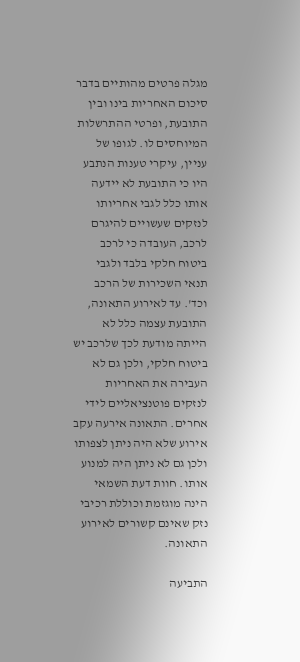מגלה פרטים מהותיים בדבר סיכום האחריות בינו ובין התובעת, ופרטי ההתרשלות המיוחסים לו. לגופו של עניין, עיקרי טענות הנתבע היו כי התובעת לא יידעה אותו כלל לגבי אחריותו לנזקים שעשויים להיגרם לרכב, העובדה כי לרכב ביטוח חלקי בלבד ולגבי תנאי השכירות של הרכב וכד'. עד לאירוע התאונה, התובעת עצמה כלל לא הייתה מודעת לכך שלרכב יש ביטוח חלקי, ולכן גם לא העבירה את האחריות לנזקים פוטנציאליים לידי אחרים. התאונה אירעה עקב אירוע שלא היה ניתן לצפותו ולכן גם לא ניתן היה למנוע אותו. חוות דעת השמאי הינה מוגזמת וכוללת רכיבי נזק שאינם קשורים לאירוע התאונה.

התביעה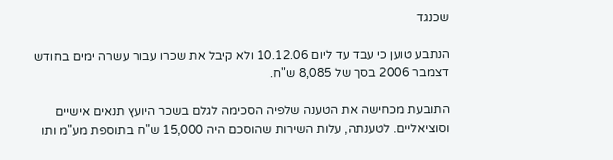שכנגד

הנתבע טוען כי עבד עד ליום 10.12.06 ולא קיבל את שכרו עבור עשרה ימים בחודש דצמבר 2006 בסך של 8,085 ש"ח.

התובעת מכחישה את הטענה שלפיה הסכימה לגלם בשכר היועץ תנאים אישיים וסוציאליים. לטענתה, עלות השירות שהוסכם היה 15,000 ש"ח בתוספת מע"מ ותו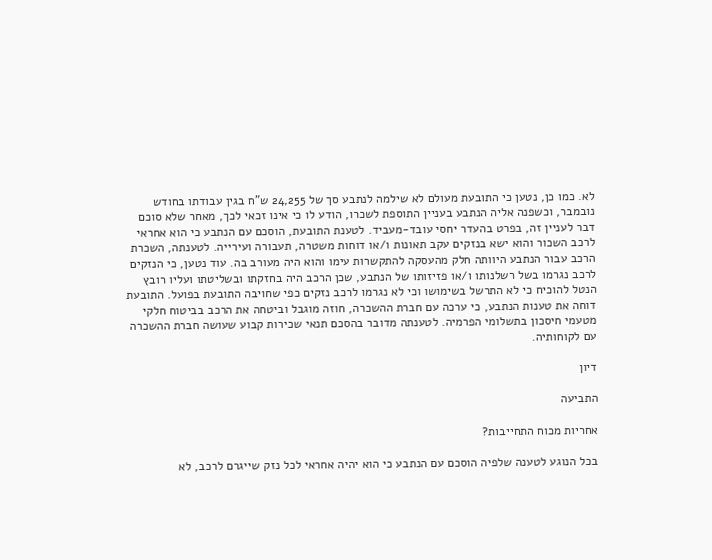לא. כמו כן, נטען כי התובעת מעולם לא שילמה לנתבע סך של 24,255 ש"ח בגין עבודתו בחודש נובמבר, וכשפנה אליה הנתבע בעניין התוספת לשכרו, הודע לו כי אינו זכאי לכך, מאחר שלא סוכם דבר לעניין זה, בפרט בהעדר יחסי עובד-מעביד. לטענת התובעת, הוסכם עם הנתבע כי הוא אחראי לרכב השכור והוא ישא בנזקים עקב תאונות ו/או דוחות משטרה, תעבורה ועירייה. לטענתה, השכרת הרכב עבור הנתבע היוותה חלק מהעסקה להתקשרות עימו והוא היה מעורב בה. עוד נטען, כי הנזקים לרכב נגרמו בשל רשלנותו ו/או פזיזותו של הנתבע, שכן הרכב היה בחזקתו ובשליטתו ועליו רובץ הנטל להוכיח כי לא התרשל בשימושו וכי לא נגרמו לרכב נזקים כפי שחויבה התובעת בפועל. התובעת דוחה את טענות הנתבע, כי ערכה עם חברת ההשכרה, חוזה מוגבל וביטחה את הרכב בביטוח חלקי מטעמי חיסכון בתשלומי הפרמיה. לטענתה מדובר בהסכם תנאי שכירות קבוע שעושה חברת ההשכרה עם לקוחותיה.

דיון

התביעה

אחריות מכוח התחייבות?

בכל הנוגע לטענה שלפיה הוסכם עם הנתבע כי הוא יהיה אחראי לכל נזק שייגרם לרכב, לא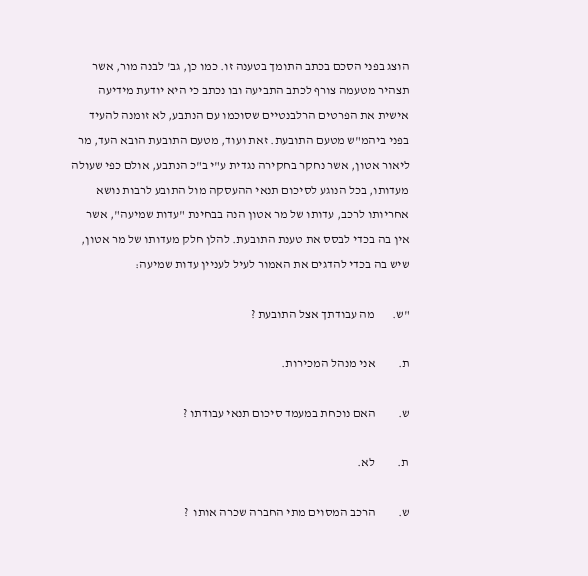הוצג בפני הסכם בכתב התומך בטענה זו. כמו כן, גב' לבנה מור, אשר תצהיר מטעמה צורף לכתב התביעה ובו נכתב כי היא יודעת מידיעה אישית את הפרטים הרלבנטיים שסוכמו עם הנתבע, לא זומנה להעיד בפני ביהמ"ש מטעם התובעת. זאת ועוד, מטעם התובעת הובא העד, מר ליאור אטון, אשר נחקר בחקירה נגדית ע"י ב"כ הנתבע, אולם כפי שעולה מעדותו, בכל הנוגע לסיכום תנאי ההעסקה מול התובע לרבות נושא אחריותו לרכב, עדותו של מר אטון הנה בבחינת "עדות שמיעה", אשר אין בה בכדי לבסס את טענת התובעת. להלן חלק מעדותו של מר אטון, שיש בה בכדי להדגים את האמור לעיל לעניין עדות שמיעה:

"ש.       מה עבודתך אצל התובעת ?

ת.         אני מנהל המכירות.

ש.         האם נוכחת במעמד סיכום תנאי עבודתו ?

ת.         לא.

ש.         הרכב המסוים מתי החברה שכרה אותו  ?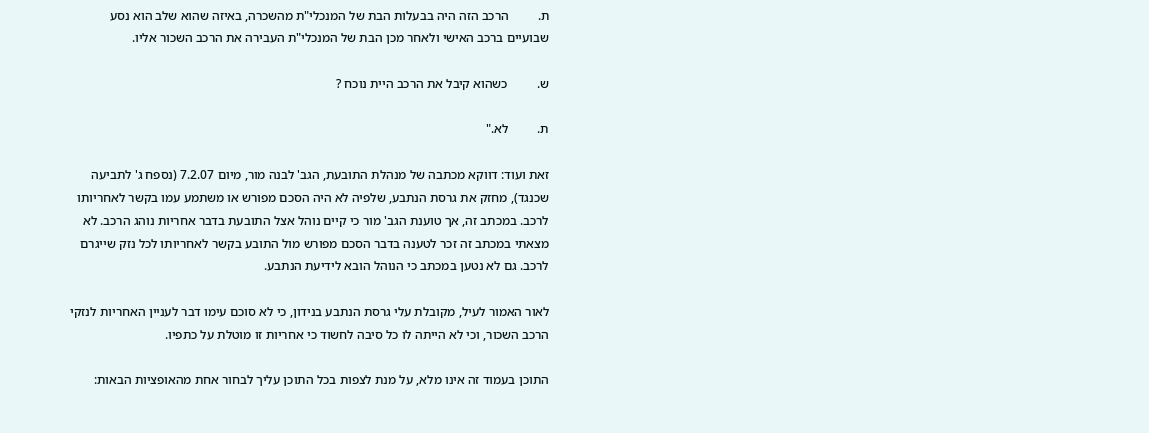ת.         הרכב הזה היה בבעלות הבת של המנכלי"ת מהשכרה, באיזה שהוא שלב הוא נסע שבועיים ברכב האישי ולאחר מכן הבת של המנכלי"ת העבירה את הרכב השכור אליו.

ש.         כשהוא קיבל את הרכב היית נוכח ?

ת.         לא."

זאת ועוד: דווקא מכתבה של מנהלת התובעת, הגב' לבנה מור, מיום 7.2.07 (נספח ג' לתביעה שכנגד), מחזק את גרסת הנתבע, שלפיה לא היה הסכם מפורש או משתמע עמו בקשר לאחריותו לרכב. במכתב זה, אך טוענת הגב' מור כי קיים נוהל אצל התובעת בדבר אחריות נוהג הרכב. לא מצאתי במכתב זה זכר לטענה בדבר הסכם מפורש מול התובע בקשר לאחריותו לכל נזק שייגרם לרכב. גם לא נטען במכתב כי הנוהל הובא לידיעת הנתבע.

לאור האמור לעיל, מקובלת עלי גרסת הנתבע בנידון, כי לא סוכם עימו דבר לעניין האחריות לנזקי הרכב השכור, וכי לא הייתה לו כל סיבה לחשוד כי אחריות זו מוטלת על כתפיו.

התוכן בעמוד זה אינו מלא, על מנת לצפות בכל התוכן עליך לבחור אחת מהאופציות הבאות: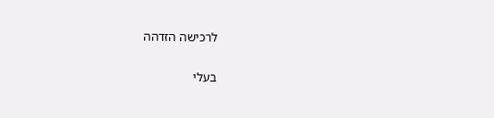לרכישה הזדהה

בעלי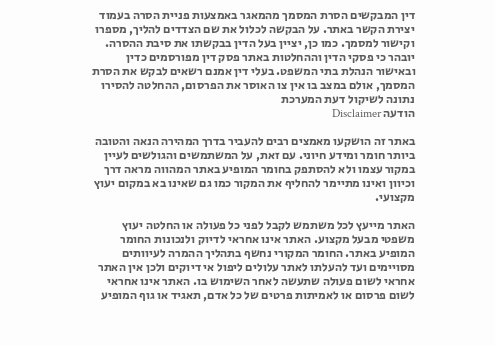דין המבקשים הסרת המסמך מהמאגר באמצעות פניית הסרה בעמוד יצירת הקשר באתר. על הבקשה לכלול את שם הצדדים להליך, מספרו וקישור למסמך. כמו כן, יציין בעל הדין בבקשתו את סיבת ההסרה. יובהר כי פסקי הדין וההחלטות באתר פסק דין מפורסמים כדין ובאישור הנהלת בתי המשפט. בעלי דין אמנם רשאים לבקש את הסרת המסמך, אולם במצב בו אין צו האוסר את הפרסום, ההחלטה להסירו נתונה לשיקול דעת המערכת
הודעה Disclaimer

באתר זה הושקעו מאמצים רבים להעביר בדרך המהירה הנאה והטובה ביותר חומר ומידע חיוני. עם זאת, על המשתמשים והגולשים לעיין במקור עצמו ולא להסתפק בחומר המופיע באתר המהווה מראה דרך וכיוון ואינו מתיימר להחליף את המקור כמו גם שאינו בא במקום יעוץ מקצועי.

האתר מייעץ לכל משתמש לקבל לפני כל פעולה או החלטה יעוץ משפטי מבעל מקצוע. האתר אינו אחראי לדיוק ולנכונות החומר המופיע באתר. החומר המקורי נחשף בתהליך ההמרה לעיוותים מסויימים ועד להעלתו לאתר עלולים ליפול אי דיוקים ולכן אין האתר אחראי לשום פעולה שתעשה לאחר השימוש בו. האתר אינו אחראי לשום פרסום או לאמיתות פרטים של כל אדם, תאגיד או גוף המופיע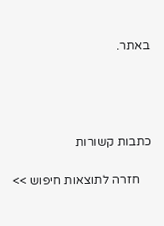באתר.




כתבות קשורות

    חזרה לתוצאות חיפוש >>